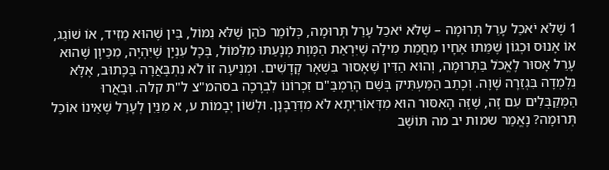1 שֶׁלֹּא יֹאכַל עָרֵל תְּרוּמָה – שֶׁלֹּא יֹאכַל עָרֵל תְּרוּמָה, כְּלוֹמַר כֹּהֵן שֶׁלֹּא נִמּוֹל, בֵּין שֶׁהוּא מֵזִיד, אוֹ שׁוֹגֵג, אוֹ אָנוּס וּכְגוֹן שֶׁמֵּתוּ אֶחָיו מֵחֲמַת מִילָה שֶׁיִּרְאַת הַמָּוֶת מְנָעַתּוּ מִלִּמּוֹל, בְּכָל עִנְיָן שֶׁיִּהְיֶה, מִכֵּיוָן שֶׁהוּא עָרֵל אָסוּר לֶאֱכֹל בַּתְּרוּמָה, וְהוּא הַדִּין שֶׁאָסוּר בִּשְׁאָר קָדָשִׁים. וּמְנִיעָה זוֹ לֹא נִתְבָּאֲרָה בַּכָּתוּב, אֶלָּא נִלְמְדָה בִּגְזֵרָה שָׁוָה. וְכָתַב הַמַּעְתִּיק בְּשֵׁם הָרַמְבַּ"ם זִכְרוֹנוֹ לִבְרָכָה בסהמ"צ ל"ת קלה. וּבֵאֲרוּ הַמְּקַבְּלִים עִם זֶה, שֶׁזֶּה הָאִסּוּר הוּא מִדְּאוֹרַיְתָא לֹא מִדְּרַבָּנָן. וּלְשׁוֹן יְבָמוֹת ע, א מִנַּיִן לְעָרֵל שֶׁאֵינוֹ אוֹכֵל תְּרוּמָה? נֶאֱמַר שמות יב מה תּוֹשָׁב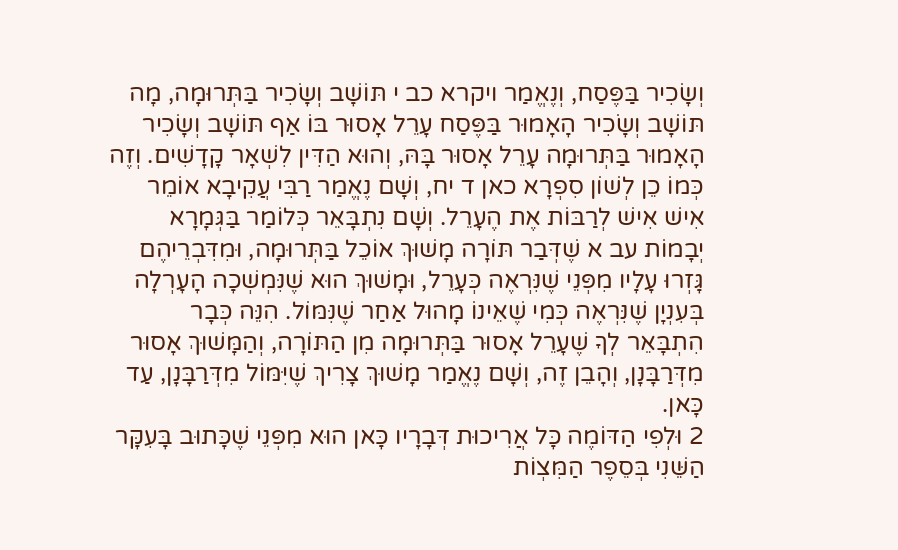וְשָׂכִיר בַּפֶּסַח, וְנֶאֱמַר ויקרא כב י תּוֹשָׁב וְשָׂכִיר בַּתְּרוּמָה, מָה תּוֹשָׁב וְשָׂכִיר הָאָמוּר בַּפֶּסַח עָרֵל אָסוּר בּוֹ אַף תּוֹשָׁב וְשָׂכִיר הָאָמוּר בַּתְּרוּמָה עָרֵל אָסוּר בָּהּ, וְהוּא הַדִּין לִשְׁאָר קָדָשִׁים. וְזֶה כְּמוֹ כֵן לְשׁוֹן סִפְרָא כאן ד יח, וְשָׁם נֶאֱמַר רַבִּי עֲקִיבָא אוֹמֵר אִישׁ אִישׁ לְרַבּוֹת אֶת הֶעָרֵל. וְשָׁם נִתְבָּאֵר כְּלוֹמַר בַּגְּמָרָא יְבָמוֹת עב א שֶׁדְּבַר תּוֹרָה מָשׁוּךְ אוֹכֵל בַּתְּרוּמָה, וּמִדִּבְרֵיהֶם גָּזְרוּ עָלָיו מִפְּנֵי שֶׁנִּרְאֶה כְּעָרֵל, וּמָשׁוּךְ הוּא שֶׁנִּמְשְׁכָה הָעָרְלָה בְּעִנְיָן שֶׁנִּרְאֶה כְּמִי שֶׁאֵינוֹ מָהוּל אַחַר שֶׁנִּמּוֹל. הִנֵּה כְּבָר הִתְבָּאֵר לְךָ שֶׁעָרֵל אָסוּר בַּתְּרוּמָה מִן הַתּוֹרָה, וְהַמָּשׁוּךְ אָסוּר מִדְּרַבָּנָן, וְהָבֵן זֶה, וְשָׁם נֶאֱמַר מָשׁוּךְ צָרִיךְ שֶׁיִּמּוֹל מִדְּרַבָּנָן, עַד כָּאן.
2 וּלְפִי הַדּוֹמֶה כָּל אֲרִיכוּת דְּבָרָיו כָּאן הוּא מִפְּנֵי שֶׁכָּתוּב בָּעִקָּר הַשֵּׁנִי בְּסֵפֶר הַמִּצְוֹת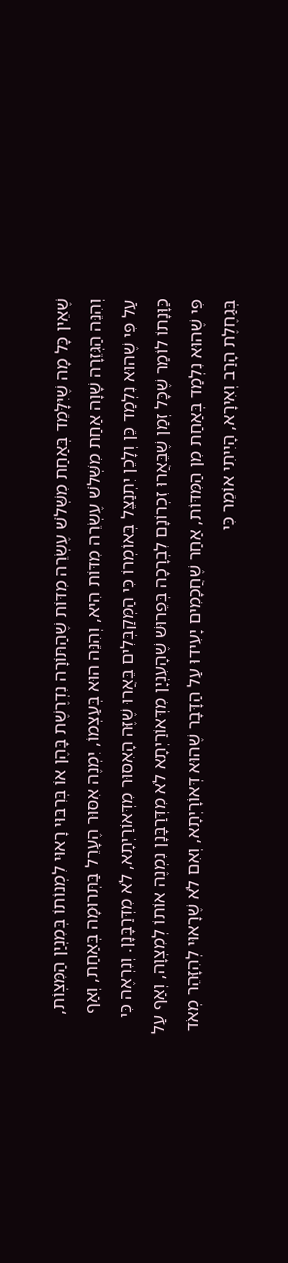שֶׁאֵין כָּל מָה שֶׁיִּלָּמֵד בְּאַחַת מִשְּׁלֹשׁ עֶשְׂרֵה מִדּוֹת שֶׁהַתּוֹרָה נִדְרֶשֶׁת בָּהֶן אוֹ בְּרִבּוּי רָאוּי לִמְנוֹתוֹ בְּמִנְיַן הַמִּצְוֹת, וְהִנֵּה הַגְּזֵרָה שָׁוָה אַחַת מִשְּׁלֹשׁ עֶשְׂרֵה מִדּוֹת הִיא, וְהִנֵּה הוּא בְּעַצְמוֹ, יִמְנֶה אִסּוּר הֶעָרֵל בַּתְּרוּמָה בְּאַחַת, וְאַף עַל פִּי שֶׁהוּא נִלְמַד כֵּן וְלָכֵן יִתְנַצֵּל בְּאוֹמְרוֹ כִּי הַמְּקַבְּלִים בֵּאֲרוּ שֶׁזֶּה הָאִסּוּר מִדְּאוֹרַיְתָא, לֹא מִדְּרַבָּנָן. וְנִרְאֶה כִּי כַּוָּנָתוֹ לוֹמַר שֶׁכָּל זְמַן שֶׁבֵּאֲרוּ זִכְרוֹנָם לִבְרָכָה בְּפֵרוּשׁ שֶׁהָעִנְיָן מִדְּאוֹרַיְתָא לֹא מִדְּרַבָּנָן נִמְנֶה אוֹתוֹ לְמִצְוָה, וְאַף עַל פִּי שֶׁהוּא נִלְמַד בְּאַחַת מִן הַמִּדּוֹת, אַחַר שֶׁחֲכָמִים יָעִידוּ עַל הַדָּבָר שֶׁהוּא דְּאוֹרָיְתָא, וְאִם לֹא שֶׁרָאוּי לְהִזָּהֵר מְאֹד בְּגַחֶלֶת הָרַב וְאִירָא, הָיִיתִי אוֹמֵר כִּי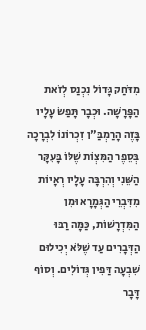מִדֹּחַק גָּדוֹל נִכְנַס לְזֹאת הַפָּרָשָׁה. וּכְבָר תָּפַשׂ עָלָיו בָּזֶה הָרַמְבַּ"ן זִכְרוֹנוֹ לִבְרָכָה בְּסֵפֶר הַמִּצְוֹת שֶׁלּוֹ בָּעִקָּר הַשֵּׁנִי וְהִרְבָּה עָלָיו רְאָיוֹת מִדִּבְרֵי הַגְּמָרָא וּמִן הַמִּדְרָשׁוֹת, כַּמָּה רַבּוּ הַדְּבָרִים עַד שֶׁלֹּא יְכִילוּם שִׁבְעָה דַּפִּין גְּדוֹלִים. וְסוֹף דָּבָר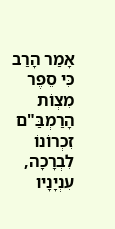אָמַר הָרַב כִּי סֵפֶר מִצְוֹת הָרַמְבַּ"ם זִכְרוֹנוֹ לִבְרָכָה, עִנְיָנָיו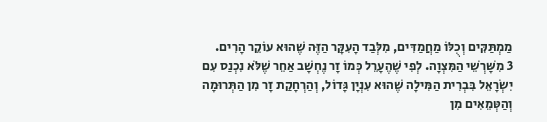מַמְתַּקִּים וְכֻלּוֹ מַחֲמַדִּים, מִלְּבַד הָעִקָּר הַזֶּה שֶׁהוּא עוֹקֵר הָרִים.
3 מִשָּׁרְשֵׁי הַמִּצְוָה. לְפִי שֶׁהֶעָרֵל כְּמוֹ זָר נֶחְשָׁב אַחֵר שֶׁלֹּא נִכְנַס עִם יִשְׂרָאֵל בִּבְרִית הַמִּילָה שֶׁהוּא עִנְיָן גָּדוֹל, וְהַרְחָקַת זָר מִן הַתְּרוּמָה וְהַטְּמֵאִים מִן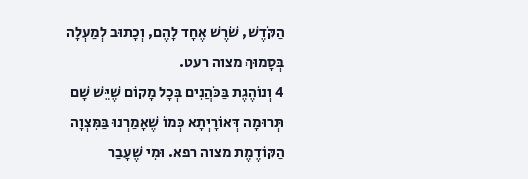הַקֹּדֶשׁ, שֹׁרֶשׁ אֶחָד לָהֶם, וְכָתוּב לְמַעְלָה בְּסָמוּךְ מצוה רעט.
4 וְנוֹהֶגֶת בַּכֹּהֲנִים בְּכָל מָקוֹם שֶׁיֵּשׁ שָׁם תְּרוּמָה דְּאוֹרָיְתָא כְּמוֹ שֶׁאָמַרְנוּ בַּמִּצְוָה הַקּוֹדֶמֶת מצוה רפא. וּמִי שֶׁעָבַר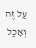עַל זֶה וְאָכַל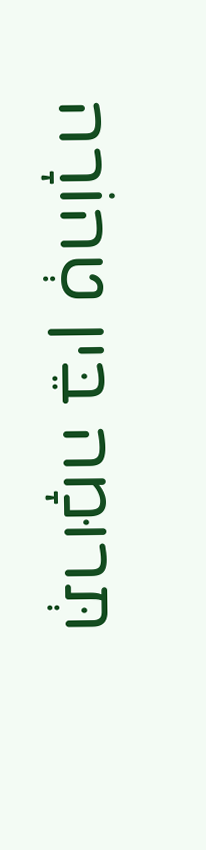תְּרוּמָה בֵּין טְהוֹרָה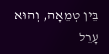בֵּין טְמֵאָה, וְהוּא עָרֵל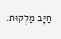חַיָּב מַלְקוּת.